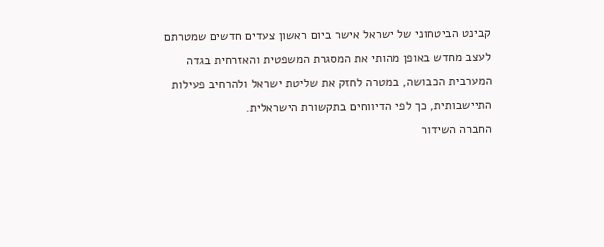קבינט הביטחוני של ישראל אישר ביום ראשון צעדים חדשים שמטרתם לעצב מחדש באופן מהותי את המסגרת המשפטית והאזרחית בגדה המערבית הכבושה, במטרה לחזק את שליטת ישראל ולהרחיב פעילות התיישבותית, כך לפי הדיווחים בתקשורת הישראלית.
החברה השידור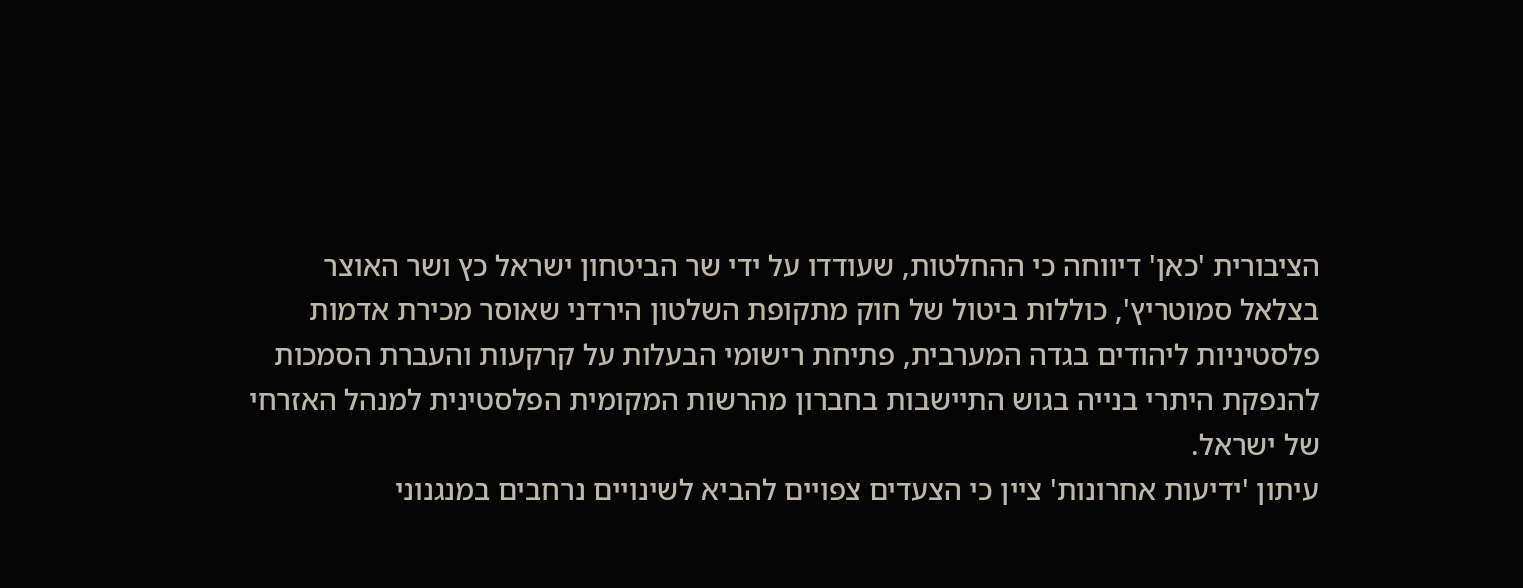הציבורית 'כאן' דיווחה כי ההחלטות, שעודדו על ידי שר הביטחון ישראל כץ ושר האוצר בצלאל סמוטריץ', כוללות ביטול של חוק מתקופת השלטון הירדני שאוסר מכירת אדמות פלסטיניות ליהודים בגדה המערבית, פתיחת רישומי הבעלות על קרקעות והעברת הסמכות להנפקת היתרי בנייה בגוש התיישבות בחברון מהרשות המקומית הפלסטינית למנהל האזרחי של ישראל.
עיתון 'ידיעות אחרונות' ציין כי הצעדים צפויים להביא לשינויים נרחבים במנגנוני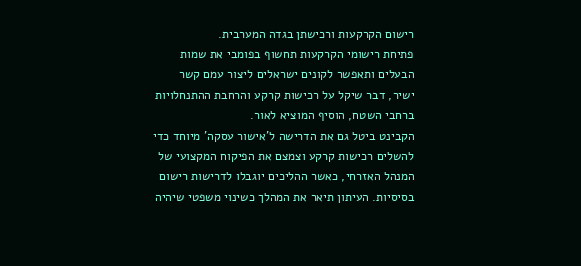רישום הקרקעות ורכישתן בגדה המערבית.
פתיחת רישומי הקרקעות תחשוף בפומבי את שמות הבעלים ותאפשר לקונים ישראלים ליצור עמם קשר ישיר, דבר שיקל על רכישות קרקע והרחבת ההתנחלויות ברחבי השטח, הוסיף המוציא לאור.
הקבינט ביטל גם את הדרישה ל'אישור עסקה' מיוחד כדי להשלים רכישות קרקע וצמצם את הפיקוח המקצועי של המנהל האזרחי, כאשר ההליכים יוגבלו לדרישות רישום בסיסיות. העיתון תיאר את המהלך כשינוי משפטי שיהיה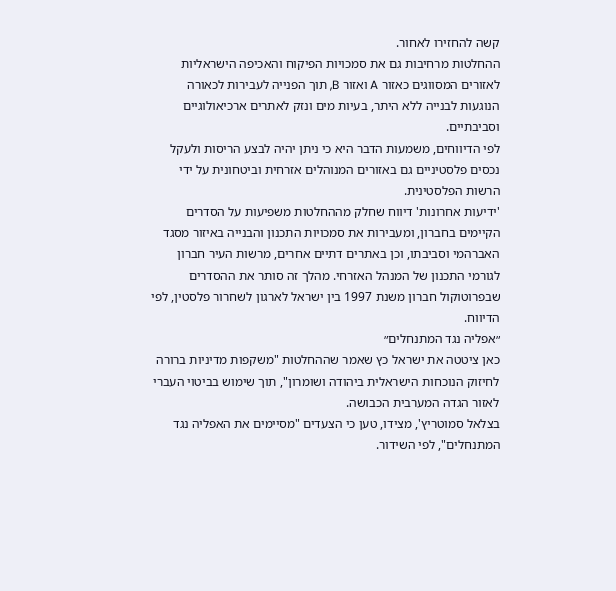קשה להחזירו לאחור.
ההחלטות מרחיבות גם את סמכויות הפיקוח והאכיפה הישראליות לאזורים המסווגים כאזור A ואזור B, תוך הפנייה לעבירות לכאורה הנוגעות לבנייה ללא היתר, בעיות מים ונזק לאתרים ארכיאולוגיים וסביבתיים.
לפי הדיווחים, משמעות הדבר היא כי ניתן יהיה לבצע הריסות ולעקל נכסים פלסטיניים גם באזורים המנוהלים אזרחית וביטחונית על ידי הרשות הפלסטינית.
'ידיעות אחרונות' דיווח שחלק מההחלטות משפיעות על הסדרים הקיימים בחברון, ומעבירות את סמכויות התכנון והבנייה באיזור מסגד האברהמי וסביבתו, וכן באתרים דתיים אחרים, מרשות העיר חברון לגורמי התכנון של המנהל האזרחי. מהלך זה סותר את ההסדרים שבפרוטוקול חברון משנת 1997 בין ישראל לארגון לשחרור פלסטין, לפי הדיווח.
״אפליה נגד המתנחלים״
כאן ציטטה את ישראל כץ שאמר שההחלטות "משקפות מדיניות ברורה לחיזוק הנוכחות הישראלית ביהודה ושומרון", תוך שימוש בביטוי העברי לאזור הגדה המערבית הכבושה.
בצלאל סמוטריץ', מצידו, טען כי הצעדים "מסיימים את האפליה נגד המתנחלים", לפי השידור.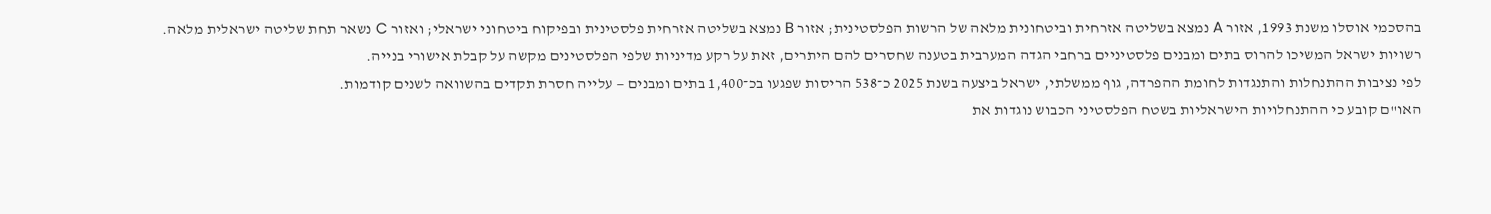בהסכמי אוסלו משנת 1993, אזור A נמצא בשליטה אזרחית וביטחונית מלאה של הרשות הפלסטינית; אזור B נמצא בשליטה אזרחית פלסטינית ובפיקוח ביטחוני ישראלי; ואזור C נשאר תחת שליטה ישראלית מלאה.
רשויות ישראל המשיכו להרוס בתים ומבנים פלסטיניים ברחבי הגדה המערבית בטענה שחסרים להם היתרים, זאת על רקע מדיניות שלפי הפלסטינים מקשה על קבלת אישורי בנייה.
לפי נציבות ההתנחלות והתנגדות לחומת ההפרדה, גוף ממשלתי, ישראל ביצעה בשנת 2025 כ־538 הריסות שפגעו בכ־1,400 בתים ומבנים — עלייה חסרת תקדים בהשוואה לשנים קודמות.
האו"ם קובע כי ההתנחלויות הישראליות בשטח הפלסטיני הכבוש נוגדות את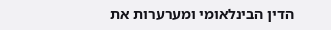הדין הבינלאומי ומערערות את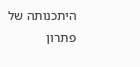היתכנותה של פתרון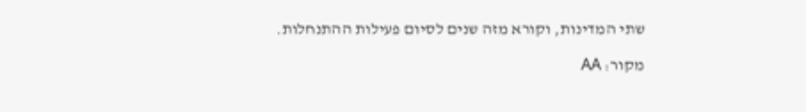שתי המדינות, וקורא מזה שנים לסיום פעילות ההתנחלות.

מקור: AA